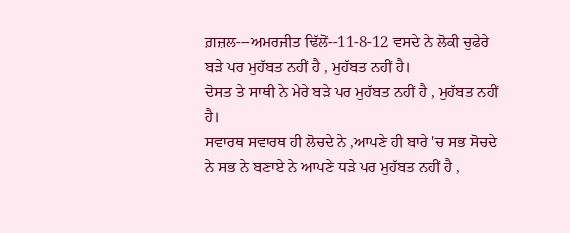ਗ਼ਜ਼ਲ---ਅਮਰਜੀਤ ਢਿੱਲੋਂ--11-8-12 ਵਸਦੇ ਨੇ ਲੋਕੀ ਚੁਫੇਰੇ ਬੜੇ ਪਰ ਮੁਹੱਬਤ ਨਹੀਂ ਹੈ , ਮੁਹੱਬਤ ਨਹੀਂ ਹੈ।
ਦੋਸਤ ਤੇ ਸਾਥੀ ਨੇ ਮੇਰੇ ਬੜੇ ਪਰ ਮੁਹੱਬਤ ਨਹੀਂ ਹੈ , ਮੁਹੱਬਤ ਨਹੀਂ ਹੈ।
ਸਵਾਰਥ ਸਵਾਰਥ ਹੀ ਲੋਚਦੇ ਨੇ ,ਆਪਣੇ ਹੀ ਬਾਰੇ 'ਚ ਸਭ ਸੋਚਦੇ ਨੇ ਸਭ ਨੇ ਬਣਾਏ ਨੇ ਆਪਣੇ ਧੜੇ ਪਰ ਮੁਹੱਬਤ ਨਹੀਂ ਹੈ ,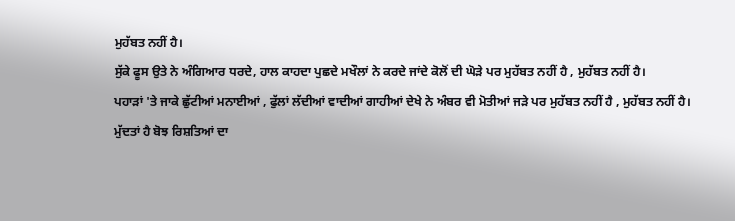ਮੁਹੱਬਤ ਨਹੀਂ ਹੈ।
ਸੁੱਕੇ ਫੂਸ ਉਤੇ ਨੇ ਅੰਗਿਆਰ ਧਰਦੇ, ਹਾਲ ਕਾਹਦਾ ਪੁਛਦੇ ਮਖੌਲਾਂ ਨੇ ਕਰਦੇ ਜਾਂਦੇ ਕੋਲੋਂ ਦੀ ਘੋੜੇ ਪਰ ਮੁਹੱਬਤ ਨਹੀਂ ਹੈ , ਮੁਹੱਬਤ ਨਹੀਂ ਹੈ।
ਪਹਾੜਾਂ 'ਤੇ ਜਾਕੇ ਛੁੱਟੀਆਂ ਮਨਾਈਆਂ , ਫੁੱਲਾਂ ਲੱਦੀਆਂ ਵਾਦੀਆਂ ਗਾਹੀਆਂ ਦੇਖੇ ਨੇ ਅੰਬਰ ਵੀ ਮੋਤੀਆਂ ਜੜੇ ਪਰ ਮੁਹੱਬਤ ਨਹੀਂ ਹੈ , ਮੁਹੱਬਤ ਨਹੀਂ ਹੈ।
ਮੁੱਦਤਾਂ ਹੈ ਬੋਝ ਰਿਸ਼ਤਿਆਂ ਦਾ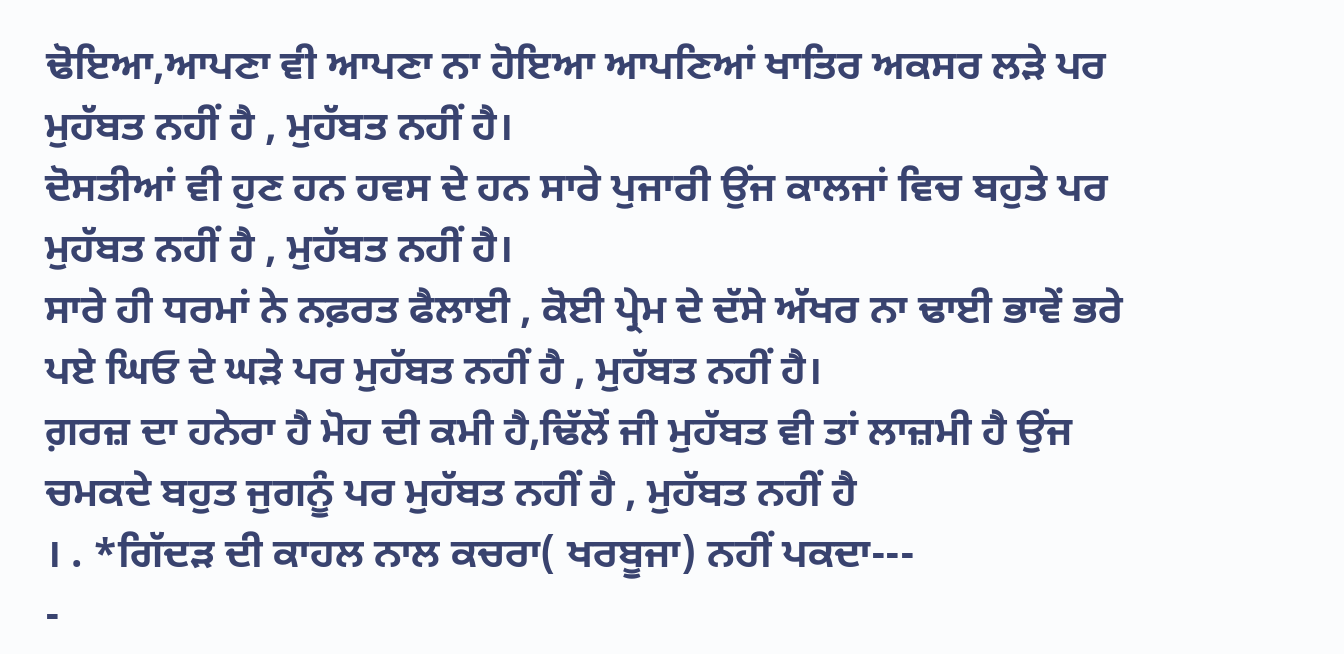ਢੋਇਆ,ਆਪਣਾ ਵੀ ਆਪਣਾ ਨਾ ਹੋਇਆ ਆਪਣਿਆਂ ਖਾਤਿਰ ਅਕਸਰ ਲੜੇ ਪਰ ਮੁਹੱਬਤ ਨਹੀਂ ਹੈ , ਮੁਹੱਬਤ ਨਹੀਂ ਹੈ।
ਦੋਸਤੀਆਂ ਵੀ ਹੁਣ ਹਨ ਹਵਸ ਦੇ ਹਨ ਸਾਰੇ ਪੁਜਾਰੀ ਉਂਜ ਕਾਲਜਾਂ ਵਿਚ ਬਹੁਤੇ ਪਰ ਮੁਹੱਬਤ ਨਹੀਂ ਹੈ , ਮੁਹੱਬਤ ਨਹੀਂ ਹੈ।
ਸਾਰੇ ਹੀ ਧਰਮਾਂ ਨੇ ਨਫ਼ਰਤ ਫੈਲਾਈ , ਕੋਈ ਪ੍ਰੇਮ ਦੇ ਦੱਸੇ ਅੱਖਰ ਨਾ ਢਾਈ ਭਾਵੇਂ ਭਰੇ ਪਏ ਘਿਓ ਦੇ ਘੜੇ ਪਰ ਮੁਹੱਬਤ ਨਹੀਂ ਹੈ , ਮੁਹੱਬਤ ਨਹੀਂ ਹੈ।
ਗ਼ਰਜ਼ ਦਾ ਹਨੇਰਾ ਹੈ ਮੋਹ ਦੀ ਕਮੀ ਹੈ,ਢਿੱਲੋਂ ਜੀ ਮੁਹੱਬਤ ਵੀ ਤਾਂ ਲਾਜ਼ਮੀ ਹੈ ਉਂਜ ਚਮਕਦੇ ਬਹੁਤ ਜੁਗਨੂੰ ਪਰ ਮੁਹੱਬਤ ਨਹੀਂ ਹੈ , ਮੁਹੱਬਤ ਨਹੀਂ ਹੈ
। . *ਗਿੱਦੜ ਦੀ ਕਾਹਲ ਨਾਲ ਕਚਰਾ( ਖਰਬੂਜਾ) ਨਹੀਂ ਪਕਦਾ---
-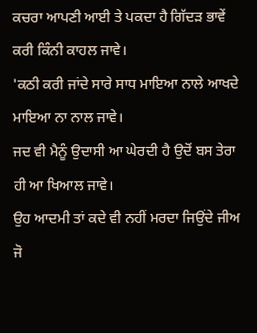ਕਚਰਾ ਆਪਣੀ ਆਈ ਤੇ ਪਕਦਾ ਹੈ ਗਿੱਦੜ ਭਾਵੇਂ ਕਰੀ ਕਿੰਨੀ ਕਾਹਲ ਜਾਵੇ।
'ਕਠੀ ਕਰੀ ਜਾਂਦੇ ਸਾਰੇ ਸਾਧ ਮਾਇਆ ਨਾਲੇ ਆਖਦੇ ਮਾਇਆ ਨਾ ਨਾਲ ਜਾਵੇ।
ਜਦ ਵੀ ਮੈਨੂੰ ਉਦਾਸੀ ਆ ਘੇਰਦੀ ਹੈ ਉਦੋਂ ਬਸ ਤੇਰਾ ਹੀ ਆ ਖਿਆਲ ਜਾਵੇ।
ਉਹ ਆਦਮੀ ਤਾਂ ਕਦੇ ਵੀ ਨਹੀਂ ਮਰਦਾ ਜਿਉਂਦੇ ਜੀਅ ਜੋ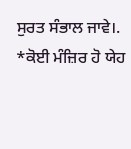ਸੁਰਤ ਸੰਭਾਲ ਜਾਵੇ।.
*ਕੋਈ ਮੰਜ਼ਿਰ ਹੋ ਯੇਹ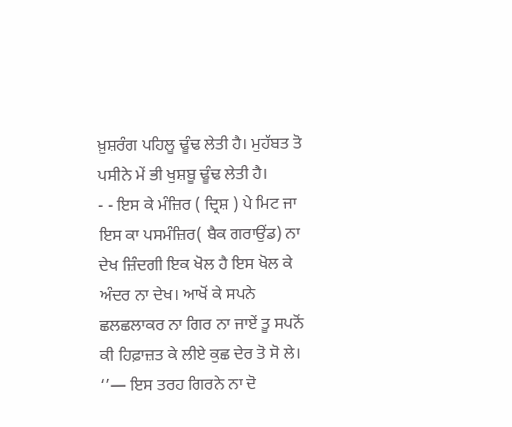ਖ਼ੁਸ਼ਰੰਗ ਪਹਿਲੂ ਢੂੰਢ ਲੇਤੀ ਹੈ। ਮੁਹੱਬਤ ਤੋ ਪਸੀਨੇ ਮੇਂ ਭੀ ਖੁਸ਼ਬੂ ਢੂੰਢ ਲੇਤੀ ਹੈ।
- - ਇਸ ਕੇ ਮੰਜ਼ਿਰ ( ਦ੍ਰਿਸ਼ ) ਪੇ ਮਿਟ ਜਾ ਇਸ ਕਾ ਪਸਮੰਜ਼ਿਰ( ਬੈਕ ਗਰਾਉਂਡ) ਨਾ ਦੇਖ ਜ਼ਿੰਦਗੀ ਇਕ ਖੋਲ ਹੈ ਇਸ ਖੋਲ ਕੇ ਅੰਦਰ ਨਾ ਦੇਖ। ਆਖੋਂ ਕੇ ਸਪਨੇ ਛਲਛਲਾਕਰ ਨਾ ਗਿਰ ਨਾ ਜਾਏਂ ਤੂ ਸਪਨੋਂ ਕੀ ਹਿਫ਼ਾਜ਼ਤ ਕੇ ਲੀਏ ਕੁਛ ਦੇਰ ਤੋ ਸੋ ਲੇ।
‘’— ਇਸ ਤਰਹ ਗਿਰਨੇ ਨਾ ਦੋ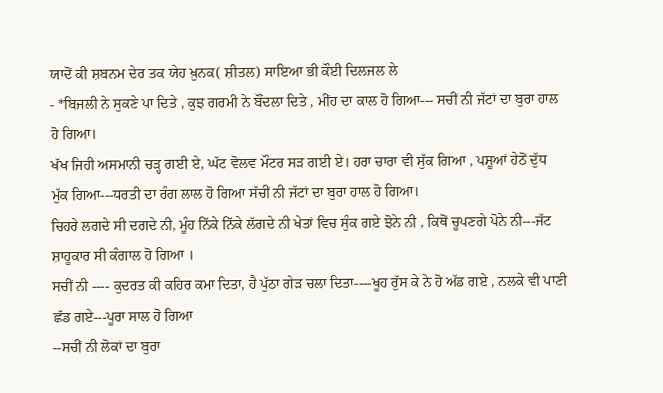ਯਾਦੋਂ ਕੀ ਸ਼ਬਨਮ ਦੇਰ ਤਕ ਯੇਹ ਖ਼ੁਨਕ( ਸ਼ੀਤਲ) ਸਾਇਆ ਭੀ ਕੌਈ ਦਿਲਜਲ ਲੇ
- *ਬਿਜਲੀ ਨੇ ਸੁਕਣੇ ਪਾ ਦਿਤੇ , ਕੁਝ ਗਰਮੀ ਨੇ ਬੌਂਦਲਾ ਦਿਤੇ , ਮੀਂਹ ਦਾ ਕਾਲ ਹੋ ਗਿਆ--- ਸਚੀਂ ਨੀ ਜੱਟਾਂ ਦਾ ਬੁਰਾ ਹਾਲ ਹੋ ਗਿਆ।
ਖੱਖ ਜਿਹੀ ਅਸਮਾਨੀ ਚੜ੍ਹ ਗਈ ਏ, ਘੱਟ ਵੋਲਵ ਮੌਟਰ ਸੜ ਗਈ ਏ। ਹਰਾ ਚਾਰਾ ਵੀ ਸੁੱਕ ਗਿਆ , ਪਸ਼ੂਆਂ ਹੇਠੋਂ ਦੁੱਧ ਮੁੱਕ ਗਿਆ---ਧਰਤੀ ਦਾ ਰੰਗ ਲਾਲ ਹੋ ਗਿਆ ਸੱਚੀਂ ਨੀ ਜੱਟਾਂ ਦਾ ਬੁਰਾ ਹਾਲ ਹੋ ਗਿਆ।
ਚਿਹਰੇ ਲਗਦੇ ਸੀ ਦਗਦੇ ਨੀ, ਮੂੰਹ ਨਿੱਕੇ ਨਿੱਕੇ ਲੱਗਦੇ ਨੀ ਖੇਤਾਂ ਵਿਚ ਸੁੰਕ ਗਏ ਝੋਨੇ ਨੀ , ਕਿਥੋਂ ਚੂਪਣਗੇ ਪੋਨੇ ਨੀ---ਜੱਟ ਸ਼ਾਹੂਕਾਰ ਸੀ ਕੰਗਾਲ ਹੋ ਗਿਆ ।
ਸਚੀਂ ਨੀ ---- ਕੁਦਰਤ ਕੀ ਕਹਿਰ ਕਮਾ ਦਿਤਾ, ਹੈ ਪੁੱਠਾ ਗੇੜ ਚਲਾ ਦਿਤਾ----ਖੂਹ ਰੁੱਸ ਕੇ ਨੇ ਹੋ ਅੱਡ ਗਏ , ਨਲਕੇ ਵੀ ਪਾਣੀ ਛੱਡ ਗਏ---ਪੂਰਾ ਸਾਲ ਹੋ ਗਿਆ
--ਸਚੀਂ ਨੀ ਲੋਕਾਂ ਦਾ ਬੁਰਾ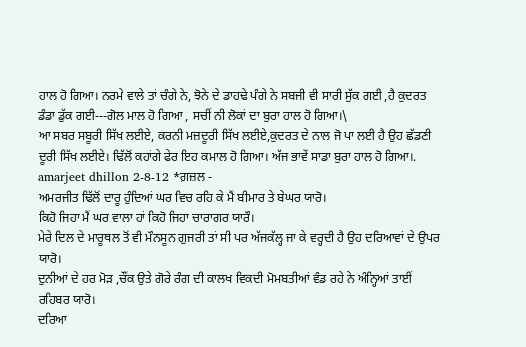ਹਾਲ ਹੋ ਗਿਆ। ਨਰਮੇ ਵਾਲੇ ਤਾਂ ਚੰਗੇ ਨੇ, ਝੋਨੇ ਦੇ ਡਾਹਢੇ ਪੰਗੇ ਨੇ ਸਬਜੀ ਵੀ ਸਾਰੀ ਸੁੱਕ ਗਈ ,ਹੈ ਕੁਦਰਤ ਡੰਡਾ ਡੁੱਕ ਗਈ---ਗੋਲ ਮਾਲ ਹੋ ਗਿਆ , ਸਚੀਂ ਨੀ ਲੋਕਾਂ ਦਾ ਬੁਰਾ ਹਾਲ ਹੋ ਗਿਆ।\
ਆ ਸਬਰ ਸਬੂਰੀ ਸਿੱਖ ਲਈਏ, ਕਰਨੀ ਮਜ਼ਦੂਰੀ ਸਿੱਖ ਲਈਏ,ਕੁਦਰਤ ਦੇ ਨਾਲ ਜੋ ਪਾ ਲਈ ਹੈ ਉਹ ਛੱਡਣੀ ਦੂਰੀ ਸਿੱਖ ਲਈਏ। ਢਿੱਲੋਂ ਕਹਾਂਗੇ ਫੇਰ ਇਹ ਕਮਾਲ ਹੋ ਗਿਆ। ਅੱਜ ਭਾਵੇਂ ਸਾਡਾ ਬੁਰਾ ਹਾਲ ਹੋ ਗਿਆ।.
amarjeet dhillon 2-8-12 *ਗ਼ਜ਼ਲ -
ਅਮਰਜੀਤ ਢਿੱਲੋਂ ਦਾਰੂ ਹੁੰਦਿਆਂ ਘਰ ਵਿਚ ਰਹਿ ਕੇ ਮੈਂ ਬੀਮਾਰ ਤੇ ਬੇਘਰ ਯਾਰੋ।
ਕਿਹੋ ਜਿਹਾ ਮੈਂ ਘਰ ਵਾਲਾ ਹਾਂ ਕਿਹੋ ਜਿਹਾ ਚਾਰਾਗਰ ਯਾਰੌ।
ਮੇਰੇ ਦਿਲ ਦੇ ਮਾਰੂਥਲ ਤੋਂ ਵੀ ਮੌਨਸੂਨ ਗੁਜਰੀ ਤਾਂ ਸੀ ਪਰ ਅੱਜਕੱਲ੍ਹ ਜਾ ਕੇ ਵਰ੍ਹਦੀ ਹੈ ਉਹ ਦਰਿਆਵਾਂ ਦੇ ਉਪਰ ਯਾਰੋ।
ਦੁਨੀਆਂ ਦੇ ਹਰ ਮੋੜ ,ਚੌਂਕ ਉਤੇ ਗੋਰੇ ਰੰਗ ਦੀ ਕਾਲਖ ਵਿਕਦੀ ਮੋਮਬਤੀਆਂ ਵੰਡ ਰਹੇ ਨੇ ਅੰਨ੍ਹਿਆਂ ਤਾਈਂ ਰਹਿਬਰ ਯਾਰੋ।
ਦਰਿਆ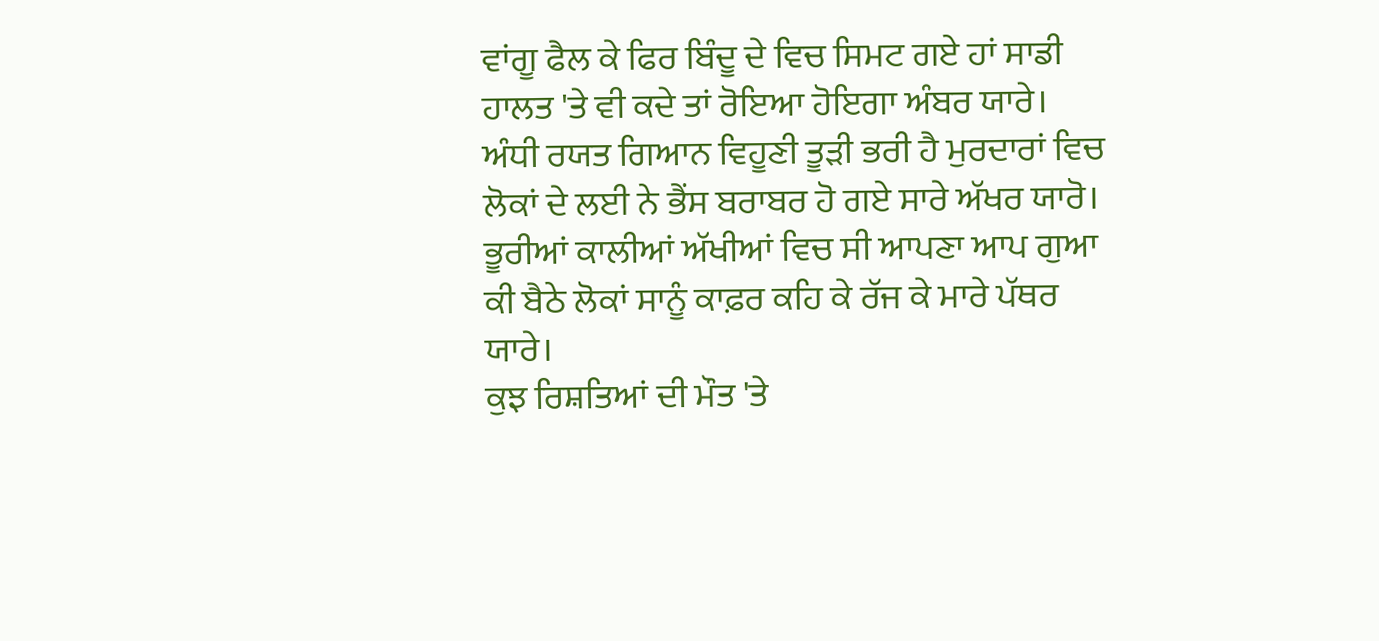ਵਾਂਗੂ ਫੈਲ ਕੇ ਫਿਰ ਬਿੰਦੂ ਦੇ ਵਿਚ ਸਿਮਟ ਗਏ ਹਾਂ ਸਾਡੀ ਹਾਲਤ 'ਤੇ ਵੀ ਕਦੇ ਤਾਂ ਰੋਇਆ ਹੋਇਗਾ ਅੰਬਰ ਯਾਰੇ।
ਅੰਧੀ ਰਯਤ ਗਿਆਨ ਵਿਹੂਣੀ ਤੂੜੀ ਭਰੀ ਹੈ ਮੁਰਦਾਰਾਂ ਵਿਚ ਲੋਕਾਂ ਦੇ ਲਈ ਨੇ ਭੈਂਸ ਬਰਾਬਰ ਹੋ ਗਏ ਸਾਰੇ ਅੱਖਰ ਯਾਰੋ।
ਭੂਰੀਆਂ ਕਾਲੀਆਂ ਅੱਖੀਆਂ ਵਿਚ ਸੀ ਆਪਣਾ ਆਪ ਗੁਆ ਕੀ ਬੈਠੇ ਲੋਕਾਂ ਸਾਨੂੰ ਕਾਫ਼ਰ ਕਹਿ ਕੇ ਰੱਜ ਕੇ ਮਾਰੇ ਪੱਥਰ ਯਾਰੇ।
ਕੁਝ ਰਿਸ਼ਤਿਆਂ ਦੀ ਮੌਤ 'ਤੇ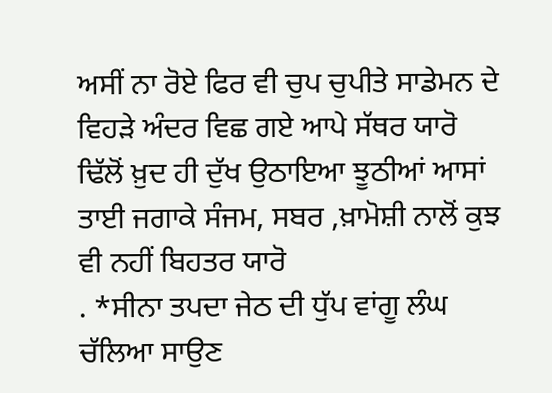ਅਸੀਂ ਨਾ ਰੋਏ ਫਿਰ ਵੀ ਚੁਪ ਚੁਪੀਤੇ ਸਾਡੇਮਨ ਦੇ ਵਿਹੜੇ ਅੰਦਰ ਵਿਛ ਗਏ ਆਪੇ ਸੱਥਰ ਯਾਰੋ
ਢਿੱਲੋਂ ਖ਼ੁਦ ਹੀ ਦੁੱਖ ਉਠਾਇਆ ਝੂਠੀਆਂ ਆਸਾਂ ਤਾਈ ਜਗਾਕੇ ਸੰਜਮ, ਸਬਰ ,ਖ਼ਾਮੋਸ਼ੀ ਨਾਲੋਂ ਕੁਝ ਵੀ ਨਹੀਂ ਬਿਹਤਰ ਯਾਰੋ
. *ਸੀਨਾ ਤਪਦਾ ਜੇਠ ਦੀ ਧੁੱਪ ਵਾਂਗੂ ਲੰਘ ਚੱਲਿਆ ਸਾਉਣ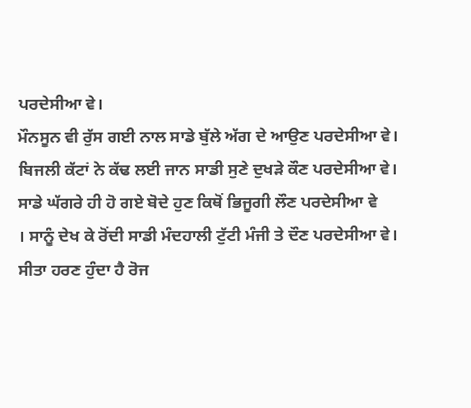ਪਰਦੇਸੀਆ ਵੇ।
ਮੌਨਸੂਨ ਵੀ ਰੁੱਸ ਗਈ ਨਾਲ ਸਾਡੇ ਬੁੱਲੇ ਅੱਗ ਦੇ ਆਉਣ ਪਰਦੇਸੀਆ ਵੇ।
ਬਿਜਲੀ ਕੱਟਾਂ ਨੇ ਕੱਢ ਲਈ ਜਾਨ ਸਾਡੀ ਸੁਣੇ ਦੁਖੜੇ ਕੌਣ ਪਰਦੇਸੀਆ ਵੇ।
ਸਾਡੇ ਘੱਗਰੇ ਹੀ ਹੋ ਗਏ ਬੋਦੇ ਹੁਣ ਕਿਥੋਂ ਭਿਜੂਗੀ ਲੌਣ ਪਰਦੇਸੀਆ ਵੇ
। ਸਾਨੂੰ ਦੇਖ ਕੇ ਰੋਂਦੀ ਸਾਡੀ ਮੰਦਹਾਲੀ ਟੁੱਟੀ ਮੰਜੀ ਤੇ ਦੌਣ ਪਰਦੇਸੀਆ ਵੇ।
ਸੀਤਾ ਹਰਣ ਹੁੰਦਾ ਹੈ ਰੋਜ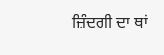ਜ਼ਿੰਦਗੀ ਦਾ ਥਾਂ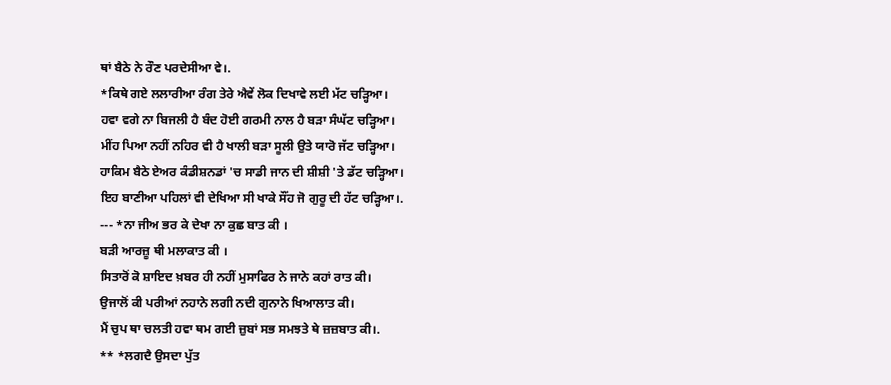ਥਾਂ ਬੈਠੇ ਨੇ ਰੌਣ ਪਰਦੇਸੀਆ ਵੇ।.
*ਕਿਥੇ ਗਏ ਲਲਾਰੀਆ ਰੰਗ ਤੇਰੇ ਐਵੇਂ ਲੋਕ ਦਿਖਾਵੇ ਲਈ ਮੱਟ ਚੜ੍ਹਿਆ।
ਹਵਾ ਵਗੇ ਨਾ ਬਿਜਲੀ ਹੈ ਬੰਦ ਹੋਈ ਗਰਮੀ ਨਾਲ ਹੈ ਬੜਾ ਸੰਘੱਟ ਚੜ੍ਹਿਆ।
ਮੀਂਹ ਪਿਆ ਨਹੀਂ ਨਹਿਰ ਵੀ ਹੈ ਖਾਲੀ ਬੜਾ ਸੂਲੀ ਉਤੇ ਯਾਰੋ ਜੱਟ ਚੜ੍ਹਿਆ।
ਹਾਕਿਮ ਬੈਠੇ ਏਅਰ ਕੰਡੀਸ਼ਨਡਾਂ 'ਚ ਸਾਡੀ ਜਾਨ ਦੀ ਸ਼ੀਸ਼ੀ 'ਤੇ ਡੱਟ ਚੜ੍ਹਿਆ।
ਇਹ ਬਾਣੀਆ ਪਹਿਲਾਂ ਵੀ ਦੇਖਿਆ ਸੀ ਖਾਕੇ ਸੌਂਹ ਜੋ ਗੁਰੂ ਦੀ ਹੱਟ ਚੜ੍ਹਿਆ।.
--- *ਨਾ ਜੀਅ ਭਰ ਕੇ ਦੇਖਾ ਨਾ ਕੁਛ ਬਾਤ ਕੀ ।
ਬੜੀ ਆਰਜ਼ੂ ਥੀ ਮਲਾਕਾਤ ਕੀ ।
ਸਿਤਾਰੋਂ ਕੋ ਸ਼ਾਇਦ ਖ਼ਬਰ ਹੀ ਨਹੀਂ ਮੁਸਾਫਿਰ ਨੇ ਜਾਨੇ ਕਹਾਂ ਰਾਤ ਕੀ।
ਉਜਾਲੋਂ ਕੀ ਪਰੀਆਂ ਨਹਾਨੇ ਲਗੀ ਨਦੀ ਗੁਨਾਨੇ ਖਿਆਲਾਤ ਕੀ।
ਮੈਂ ਚੁਪ ਥਾ ਚਲਤੀ ਹਵਾ ਥਮ ਗਈ ਜ਼ੁਬਾਂ ਸਭ ਸਮਝਤੇ ਥੇ ਜ਼ਜ਼ਬਾਤ ਕੀ।.
** *ਲਗਦੈ ਉਸਦਾ ਪੁੱਤ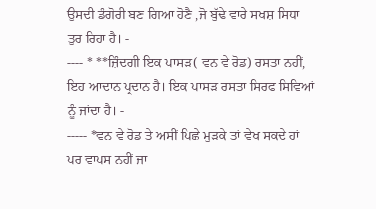ਉਸਦੀ ਡੰਗੋਰੀ ਬਣ ਗਿਆ ਹੋਣੈ ,ਜੋ ਬੁੱਢੇ ਵਾਰੇ ਸਖਸ਼ ਸਿਧਾ ਤੁਰ ਰਿਹਾ ਹੈ। -
---- * **ਜ਼ਿੰਦਗੀ ਇਕ ਪਾਸੜ( ਵਨ ਵੇ ਰੋਡ) ਰਸਤਾ ਨਹੀਂ, ਇਹ ਆਦਾਨ ਪ੍ਰਦਾਨ ਹੈ। ਇਕ ਪਾਸੜ ਰਸਤਾ ਸਿਰਫ ਸਿਵਿਆਂ ਨੂੰ ਜਾਂਦਾ ਹੈ। -
----- *ਵਨ ਵੇ ਰੋਡ ਤੇ ਅਸੀਂ ਪਿਛੇ ਮੁੜਕੇ ਤਾਂ ਵੇਖ ਸਕਦੇ ਹਾਂ ਪਰ ਵਾਪਸ ਨਹੀਂ ਜਾ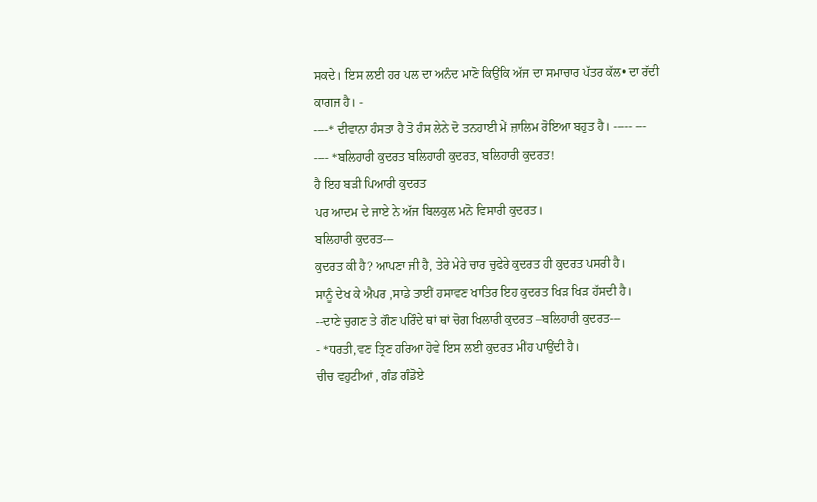ਸਕਦੇ। ਇਸ ਲਈ ਹਰ ਪਲ ਦਾ ਅਨੰਦ ਮਾਣੋ ਕਿਉਂਕਿ ਅੱਜ ਦਾ ਸਮਾਚਾਰ ਪੱਤਰ ਕੱਲ• ਦਾ ਰੱਦੀ ਕਾਗਜ ਹੈ। -
----* ਦੀਵਾਨਾ ਹੰਸਤਾ ਹੈ ਤੋ ਹੰਸ ਲੇਨੇ ਦੋ ਤਨਹਾਈ ਮੇਂ ਜ਼ਾਲਿਮ ਰੋਇਆ ਬਹੁਤ ਹੈ। ----- ---
---- *ਬਲਿਹਾਰੀ ਕੁਦਰਤ ਬਲਿਹਾਰੀ ਕੁਦਰਤ, ਬਲਿਹਾਰੀ ਕੁਦਰਤ!
ਹੈ ਇਹ ਬੜੀ ਪਿਆਰੀ ਕੁਦਰਤ
ਪਰ ਆਦਮ ਦੇ ਜਾਏ ਨੇ ਅੱਜ ਬਿਲਕੁਲ ਮਨੋ ਵਿਸਾਰੀ ਕੁਦਰਤ।
ਬਲਿਹਾਰੀ ਕੁਦਰਤ---
ਕੁਦਰਤ ਕੀ ਹੈ? ਆਪਣਾ ਜੀ ਹੈ, ਤੇਰੇ ਮੇਰੇ ਚਾਰ ਚੁਫੇਰੇ ਕੁਦਰਤ ਹੀ ਕੁਦਰਤ ਪਸਰੀ ਹੈ।
ਸਾਨੂੰ ਦੇਖ ਕੇ ਐਪਰ ,ਸਾਡੇ ਤਾਈਂ ਹਸਾਵਣ ਖਾਤਿਰ ਇਹ ਕੁਦਰਤ ਖਿੜ ਖਿੜ ਹੱਸਦੀ ਹੈ।
--ਦਾਣੇ ਚੁਗਣ ਤੇ ਗੌਣ ਪਰਿੰਦੇ ਥਾਂ ਥਾਂ ਚੋਗ ਖਿਲਾਰੀ ਕੁਦਰਤ –ਬਲਿਹਾਰੀ ਕੁਦਰਤ---
- *ਧਰਤੀ,ਵਣ ਤ੍ਰਿਣ ਹਰਿਆ ਹੋਵੇ ਇਸ ਲਈ ਕੁਦਰਤ ਮੀਂਹ ਪਾਉਂਦੀ ਹੈ।
ਚੀਚ ਵਹੁਟੀਆਂ , ਗੰਡ ਗੰਡੋਏ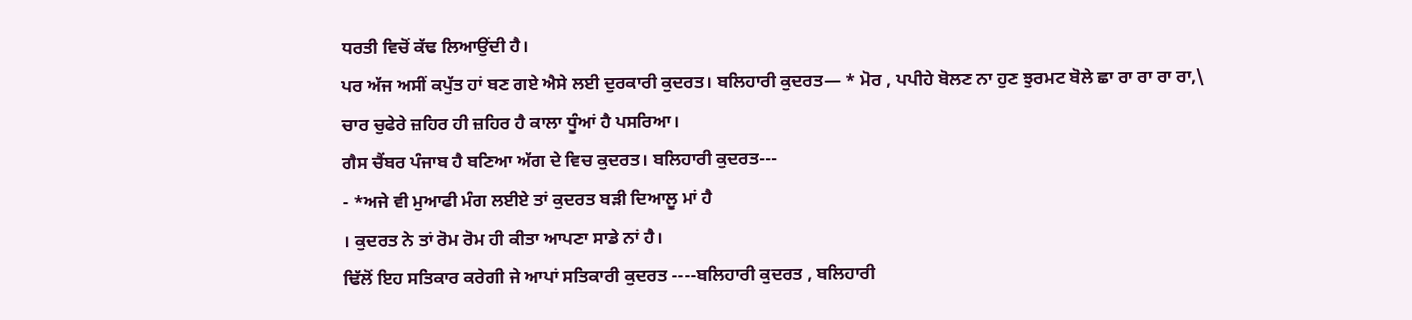ਧਰਤੀ ਵਿਚੋਂ ਕੱਢ ਲਿਆਉਂਦੀ ਹੈ।
ਪਰ ਅੱਜ ਅਸੀਂ ਕਪੁੱਤ ਹਾਂ ਬਣ ਗਏ ਐਸੇ ਲਈ ਦੁਰਕਾਰੀ ਕੁਦਰਤ। ਬਲਿਹਾਰੀ ਕੁਦਰਤ— * ਮੋਰ , ਪਪੀਹੇ ਬੋਲਣ ਨਾ ਹੁਣ ਝੁਰਮਟ ਬੋਲੇ ਛਾ ਰਾ ਰਾ ਰਾ ਰਾ,\
ਚਾਰ ਚੁਫੇਰੇ ਜ਼ਹਿਰ ਹੀ ਜ਼ਹਿਰ ਹੈ ਕਾਲਾ ਧੂੰਆਂ ਹੈ ਪਸਰਿਆ।
ਗੈਸ ਚੈਂਬਰ ਪੰਜਾਬ ਹੈ ਬਣਿਆ ਅੱਗ ਦੇ ਵਿਚ ਕੁਦਰਤ। ਬਲਿਹਾਰੀ ਕੁਦਰਤ---
- *ਅਜੇ ਵੀ ਮੁਆਫੀ ਮੰਗ ਲਈਏ ਤਾਂ ਕੁਦਰਤ ਬੜੀ ਦਿਆਲੂ ਮਾਂ ਹੈ
। ਕੁਦਰਤ ਨੇ ਤਾਂ ਰੋਮ ਰੋਮ ਹੀ ਕੀਤਾ ਆਪਣਾ ਸਾਡੇ ਨਾਂ ਹੈ।
ਢਿੱਲੋਂ ਇਹ ਸਤਿਕਾਰ ਕਰੇਗੀ ਜੇ ਆਪਾਂ ਸਤਿਕਾਰੀ ਕੁਦਰਤ ----ਬਲਿਹਾਰੀ ਕੁਦਰਤ , ਬਲਿਹਾਰੀ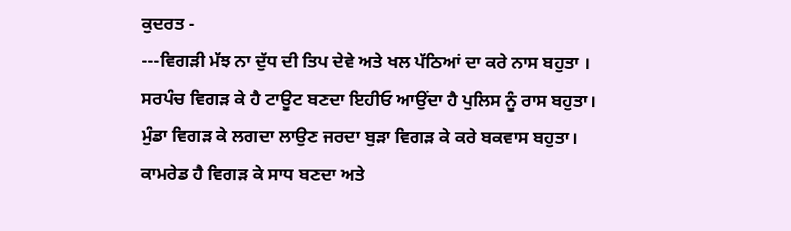ਕੁਦਰਤ -
---ਵਿਗੜੀ ਮੱਝ ਨਾ ਦੁੱਧ ਦੀ ਤਿਪ ਦੇਵੇ ਅਤੇ ਖਲ ਪੱਠਿਆਂ ਦਾ ਕਰੇ ਨਾਸ ਬਹੁਤਾ ।
ਸਰਪੰਚ ਵਿਗੜ ਕੇ ਹੈ ਟਾਊਟ ਬਣਦਾ ਇਹੀਓ ਆਉਂਦਾ ਹੈ ਪੁਲਿਸ ਨੂੰ ਰਾਸ ਬਹੁਤਾ।
ਮੁੰਡਾ ਵਿਗੜ ਕੇ ਲਗਦਾ ਲਾਉਣ ਜਰਦਾ ਬੁੜਾ ਵਿਗੜ ਕੇ ਕਰੇ ਬਕਵਾਸ ਬਹੁਤਾ।
ਕਾਮਰੇਡ ਹੈ ਵਿਗੜ ਕੇ ਸਾਧ ਬਣਦਾ ਅਤੇ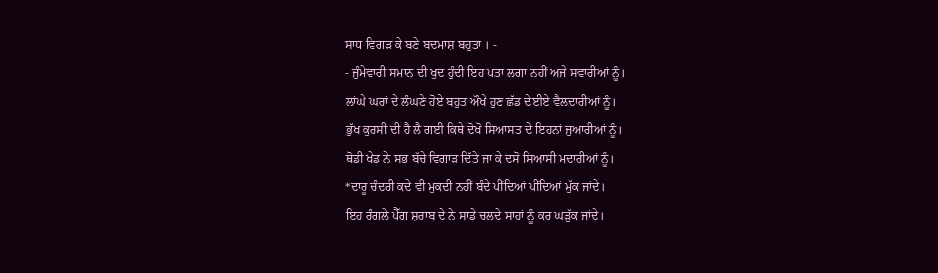ਸਾਧ ਵਿਗੜ ਕੇ ਬਣੇ ਬਦਮਾਸ਼ ਬਹੁਤਾ । -
- ਜੁੰਮੇਵਾਰੀ ਸਮਾਨ ਦੀ ਖੁਦ ਹੁੰਦੀ ਇਹ ਪਤਾ ਲਗਾ ਨਹੀਂ ਅਜੇ ਸਵਾਰੀਆਂ ਨੂੰ।
ਲਾਂਘੇ ਘਰਾਂ ਦੇ ਲੰਘਣੇ ਹੋਏ ਬਹੁਤ ਔਖੇ ਹੁਣ ਛੱਡ ਦੇਈਏ ਵੈਲਦਾਰੀਆਂ ਨੂੰ।
ਭੁੱਖ ਕੁਰਸੀ ਦੀ ਹੈ ਲੈ ਗਈ ਕਿਥੇ ਦੋਖੋ ਸਿਆਸਤ ਦੇ ਇਹਨਾਂ ਜੁਆਰੀਆਂ ਨੂੰ।
ਥੋਡੀ ਖੇਡ ਨੇ ਸਭ ਬੱਚੇ ਵਿਗਾੜ ਦਿੱਤੇ ਜਾ ਕੇ ਦਸੋ ਸਿਆਸੀ ਮਦਾਰੀਆਂ ਨੂੰ।
*ਦਾਰੂ ਚੰਦਰੀ ਕਦੇ ਵੀ ਮੁਕਦੀ ਨਹੀਂ ਬੰਦੇ ਪੀਂਦਿਆਂ ਪੀਂਦਿਆਂ ਮੁੱਕ ਜਾਂਦੇ।
ਇਹ ਰੰਗਲੇ ਪੈੱਗ ਸ਼ਰਾਬ ਦੇ ਨੇ ਸਾਡੇ ਚਲਦੇ ਸਾਹਾਂ ਨੂੰ ਕਰ ਘੜੁੱਕ ਜਾਂਦੇ।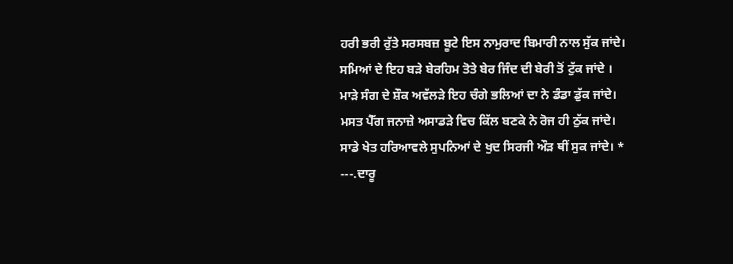ਹਰੀ ਭਰੀ ਰੁੱਤੇ ਸਰਸਬਜ਼ ਬੂਟੇ ਇਸ ਨਾਮੁਰਾਦ ਬਿਮਾਰੀ ਨਾਲ ਸੁੱਕ ਜਾਂਦੇ।
ਸਮਿਆਂ ਦੇ ਇਹ ਬੜੇ ਬੇਰਹਿਮ ਤੋਤੇ ਬੇਰ ਜਿੰਦ ਦੀ ਬੇਰੀ ਤੋਂ ਟੁੱਕ ਜਾਂਦੇ ।
ਮਾੜੇ ਸੰਗ ਦੇ ਸ਼ੌਕ ਅਵੱਲੜੇ ਇਹ ਚੰਗੇ ਭਲਿਆਂ ਦਾ ਨੇ ਡੰਡਾ ਡੁੱਕ ਜਾਂਦੇ।
ਮਸਤ ਪੈੱਗ ਜਨਾਜ਼ੇ ਅਸਾਡੜੇ ਵਿਚ ਕਿੱਲ ਬਣਕੇ ਨੇ ਰੋਜ ਹੀ ਠੁੱਕ ਜਾਂਦੇ।
ਸਾਡੇ ਖੇਤ ਹਰਿਆਵਲੇ ਸੁਪਨਿਆਂ ਦੇ ਖੁਦ ਸਿਰਜੀ ਔੜ ਥੀਂ ਸੁਕ ਜਾਂਦੇ। *
---.ਦਾਰੂ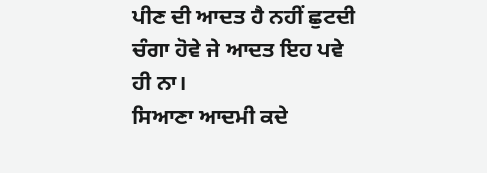ਪੀਣ ਦੀ ਆਦਤ ਹੈ ਨਹੀਂ ਛੁਟਦੀ ਚੰਗਾ ਹੋਵੇ ਜੇ ਆਦਤ ਇਹ ਪਵੇ ਹੀ ਨਾ।
ਸਿਆਣਾ ਆਦਮੀ ਕਦੇ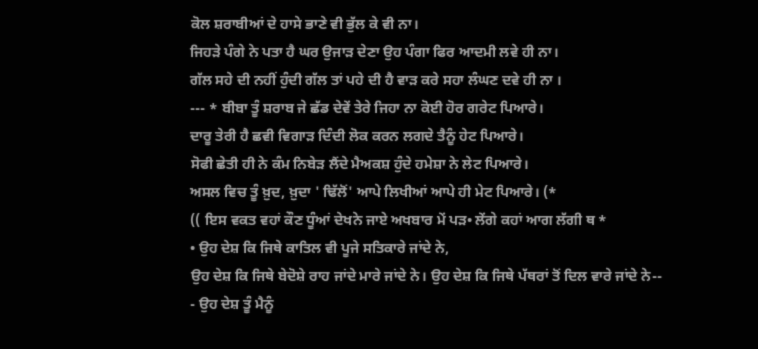ਕੋਲ ਸ਼ਰਾਬੀਆਂ ਦੇ ਹਾਸੇ ਭਾਣੇ ਵੀ ਭੁੱਲ ਕੇ ਵੀ ਨਾ।
ਜਿਹੜੇ ਪੰਗੇ ਨੇ ਪਤਾ ਹੈ ਘਰ ਉਜਾੜ ਦੇਣਾ ਉਹ ਪੰਗਾ ਫਿਰ ਆਦਮੀ ਲਵੇ ਹੀ ਨਾ।
ਗੱਲ ਸਹੇ ਦੀ ਨਹੀਂ ਹੁੰਦੀ ਗੱਲ ਤਾਂ ਪਹੇ ਦੀ ਹੈ ਵਾੜ ਕਰੇ ਸਹਾ ਲੰਘਣ ਦਵੇ ਹੀ ਨਾ ।
--- * ਬੀਬਾ ਤੂੰ ਸ਼ਰਾਬ ਜੇ ਛੱਡ ਦੇਵੇਂ ਤੇਰੇ ਜਿਹਾ ਨਾ ਕੋਈ ਹੋਰ ਗਰੇਟ ਪਿਆਰੇ।
ਦਾਰੂ ਤੇਰੀ ਹੈ ਛਵੀ ਵਿਗਾੜ ਦਿੰਦੀ ਲੋਕ ਕਰਨ ਲਗਦੇ ਤੈਨੂੰ ਹੇਟ ਪਿਆਰੇ।
ਸੋਫੀ ਛੇਤੀ ਹੀ ਨੇ ਕੰਮ ਨਿਬੇੜ ਲੈਂਦੇ ਮੈਅਕਸ਼ ਹੁੰਦੇ ਹਮੇਸ਼ਾ ਨੇ ਲੇਟ ਪਿਆਰੇ।
ਅਸਲ ਵਿਚ ਤੂੰ ਖ਼ੁਦ, ਖ਼ੁਦਾ ' ਢਿੱਲੋਂ' ਆਪੇ ਲਿਖੀਆਂ ਆਪੇ ਹੀ ਮੇਟ ਪਿਆਰੇ। (*
(( ਇਸ ਵਕਤ ਵਹਾਂ ਕੌਣ ਧੂੰਆਂ ਦੇਖਨੇ ਜਾਏ ਅਖਬਾਰ ਮੇਂ ਪੜ• ਲੇਂਗੇ ਕਹਾਂ ਆਗ ਲੱਗੀ ਥ *
• ਉਹ ਦੇਸ਼ ਕਿ ਜਿਥੇ ਕਾਤਿਲ ਵੀ ਪੂਜੇ ਸਤਿਕਾਰੇ ਜਾਂਦੇ ਨੇ,
ਉਹ ਦੇਸ਼ ਕਿ ਜਿਥੇ ਬੇਦੋਸ਼ੇ ਰਾਹ ਜਾਂਦੇ ਮਾਰੇ ਜਾਂਦੇ ਨੇ। ਉਹ ਦੇਸ਼ ਕਿ ਜਿਥੇ ਪੱਥਰਾਂ ਤੋਂ ਦਿਲ ਵਾਰੇ ਜਾਂਦੇ ਨੇ--
- ਉਹ ਦੇਸ਼ ਤੂੰ ਮੈਨੂੰ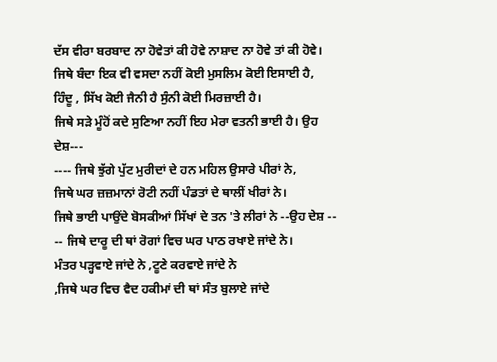ਦੱਸ ਵੀਰਾ ਬਰਬਾਦ ਨਾ ਹੋਵੇਤਾਂ ਕੀ ਹੋਵੇ ਨਾਸ਼ਾਦ ਨਾ ਹੋਵੇ ਤਾਂ ਕੀ ਹੋਵੇ।
ਜਿਥੇ ਬੰਦਾ ਇਕ ਵੀ ਵਸਦਾ ਨਹੀਂ ਕੋਈ ਮੁਸਲਿਮ ਕੋਈ ਇਸਾਈ ਹੈ,
ਹਿੰਦੂ , ਸਿੱਖ ਕੋਈ ਜੈਨੀ ਹੈ ਸੁੰਨੀ ਕੋਈ ਮਿਰਜ਼ਾਈ ਹੈ।
ਜਿਥੇ ਸੜੇ ਮੂੰਹੋਂ ਕਦੇ ਸੁਣਿਆ ਨਹੀਂ ਇਹ ਮੇਰਾ ਵਤਨੀ ਭਾਈ ਹੈ। ਉਹ ਦੇਸ਼---
---- ਜਿਥੇ ਝੁੱਗੇ ਪੁੱਟ ਮੁਰੀਦਾਂ ਦੇ ਹਨ ਮਹਿਲ ਉਸਾਰੇ ਪੀਰਾਂ ਨੇ,
ਜਿਥੇ ਘਰ ਜ਼ਜ਼ਮਾਨਾਂ ਰੋਟੀ ਨਹੀਂ ਪੰਡਤਾਂ ਦੇ ਥਾਲੀਂ ਖੀਰਾਂ ਨੇ।
ਜਿਥੇ ਭਾਈ ਪਾਉਂਦੇ ਬੋਸਕੀਆਂ ਸਿੱਖਾਂ ਦੇ ਤਨ 'ਤੇ ਲੀਰਾਂ ਨੇ --ਉਹ ਦੇਸ਼ --
-- ਜਿਥੇ ਦਾਰੂ ਦੀ ਥਾਂ ਰੋਗਾਂ ਵਿਚ ਘਰ ਪਾਠ ਰਖਾਏ ਜਾਂਦੇ ਨੇ।
ਮੰਤਰ ਪੜ੍ਹਵਾਏ ਜਾਂਦੇ ਨੇ ,ਟੂਣੇ ਕਰਵਾਏ ਜਾਂਦੇ ਨੇ
,ਜਿਥੇ ਘਰ ਵਿਚ ਵੈਦ ਹਕੀਮਾਂ ਦੀ ਥਾਂ ਸੰਤ ਬੁਲਾਏ ਜਾਂਦੇ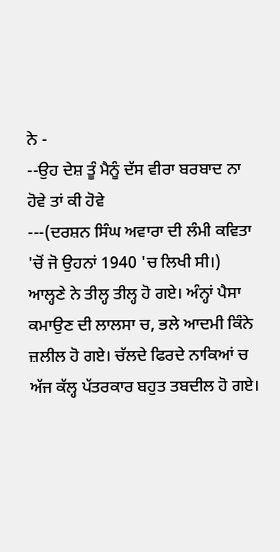ਨੇ -
--ਉਹ ਦੇਸ਼ ਤੂੰ ਮੈਨੂੰ ਦੱਸ ਵੀਰਾ ਬਰਬਾਦ ਨਾ ਹੋਵੇ ਤਾਂ ਕੀ ਹੋਵੇ
---(ਦਰਸ਼ਨ ਸਿੰਘ ਅਵਾਰਾ ਦੀ ਲੰਮੀ ਕਵਿਤਾ 'ਚੋਂ ਜੋ ਉਹਨਾਂ 1940 'ਚ ਲਿਖੀ ਸੀ।)
ਆਲ੍ਹਣੇ ਨੇ ਤੀਲ੍ਹ ਤੀਲ੍ਹ ਹੋ ਗਏ। ਅੰਨ੍ਹਾਂ ਪੈਸਾ ਕਮਾਉਣ ਦੀ ਲਾਲਸਾ ਚ, ਭਲੇ ਆਦਮੀ ਕਿੰਨੇ ਜ਼ਲੀਲ ਹੋ ਗਏ। ਚੱਲਦੇ ਫਿਰਦੇ ਨਾਕਿਆਂ ਚ ਅੱਜ ਕੱਲ੍ਹ ਪੱਤਰਕਾਰ ਬਹੁਤ ਤਬਦੀਲ ਹੋ ਗਏ।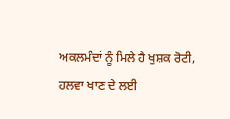ਅਕਲਮੰਦਾਂ ਨੂੰ ਮਿਲੇ ਹੈ ਖੁਸ਼ਕ ਰੋਟੀ, ਹਲਵਾ ਖਾਣ ਦੇ ਲਈ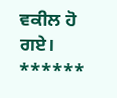ਵਕੀਲ ਹੋ ਗਏ। ******